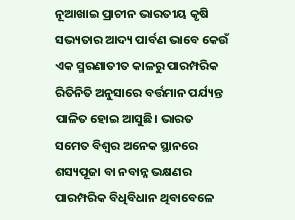ନୂଆଖାଇ ପ୍ରାଚୀନ ଭାରତୀୟ କୃଷି ସଭ୍ୟତାର ଆଦ୍ୟ ପାର୍ବଣ ଭାବେ କେଉଁ ଏକ ସ୍ମରଣାତୀତ କାଳରୁ ପାରମ୍ପରିକ ରିତିନିତି ଅନୁସାରେ ବର୍ତ୍ତମାନ ପର୍ଯ୍ୟନ୍ତ ପାଳିତ ହୋଇ ଆସୁଛି। ଭାରତ ସମେତ ବିଶ୍ୱର ଅନେକ ସ୍ଥାନରେ ଶସ୍ୟପୂଜା ବା ନବାନ୍ନ ଭକ୍ଷଣର ପାରମ୍ପରିକ ବିଧିବିଧାନ ଥିବାବେଳେ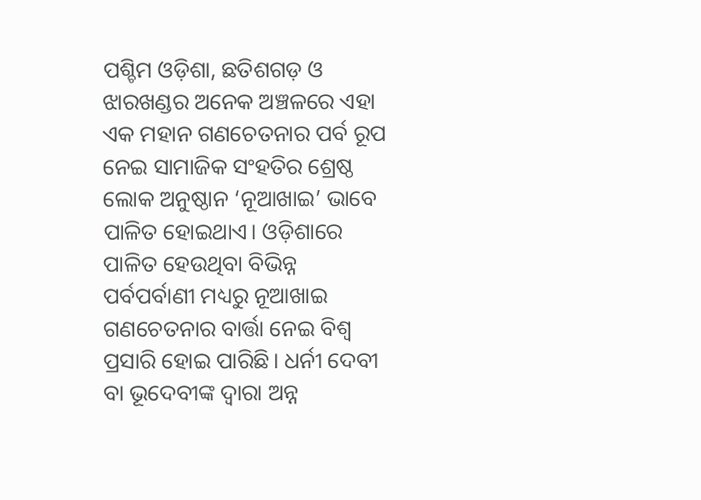ପଶ୍ଚିମ ଓଡ଼ିଶା, ଛତିଶଗଡ଼ ଓ ଝାରଖଣ୍ଡର ଅନେକ ଅଞ୍ଚଳରେ ଏହା ଏକ ମହାନ ଗଣଚେତନାର ପର୍ବ ରୂପ ନେଇ ସାମାଜିକ ସଂହତିର ଶ୍ରେଷ୍ଠ ଲୋକ ଅନୁଷ୍ଠାନ ‘ନୂଆଖାଇ’ ଭାବେ ପାଳିତ ହୋଇଥାଏ। ଓଡ଼ିଶାରେ ପାଳିତ ହେଉଥିବା ବିଭିନ୍ନ ପର୍ବପର୍ବାଣୀ ମଧ୍ୟରୁ ନୂଆଖାଇ ଗଣଚେତନାର ବାର୍ତ୍ତା ନେଇ ବିଶ୍ବ ପ୍ରସାରି ହୋଇ ପାରିଛି। ଧର୍ନୀ ଦେବୀ ବା ଭୂଦେବୀଙ୍କ ଦ୍ୱାରା ଅନ୍ନ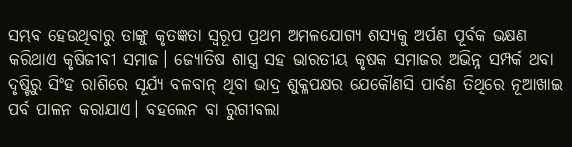ସମ୍ଭବ ହେଉଥିବାରୁ ତାଙ୍କୁ କୃତଜ୍ଞତା ସ୍ୱରୂପ ପ୍ରଥମ ଅମଳଯୋଗ୍ୟ ଶସ୍ୟକୁ ଅର୍ପଣ ପୂର୍ବକ ଭକ୍ଷଣ କରିଥାଏ କୃଷିଜୀବୀ ସମାଜ। ଜ୍ୟୋତିଷ ଶାସ୍ତ୍ର ସହ ଭାରତୀୟ କୃଷକ ସମାଜର ଅଭିନ୍ନ ସମ୍ପର୍କ ଥବା ଦୃଷ୍ଟିରୁ ସିଂହ ରାଶିରେ ସୂର୍ଯ୍ୟ ବଳବାନ୍ ଥିବା ଭାଦ୍ର ଶୁକ୍ଳପକ୍ଷର ଯେକୌଣସି ପାର୍ବଣ ତିଥିରେ ନୂଆଖାଇ ପର୍ବ ପାଳନ କରାଯାଏ। ବହଲେନ ବା ରୁଗୀବଲା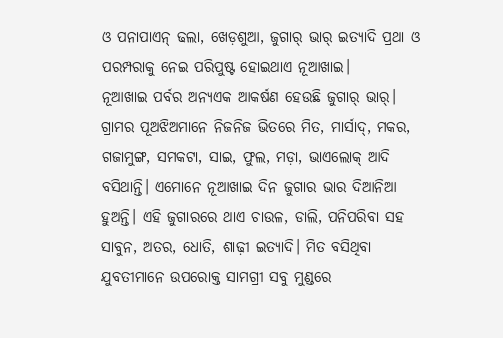ଓ ପନାପାଏନ୍ ଢଲା, ଖେଡ଼ଶୁଆ, ଜୁଗାର୍ ଭାର୍ ଇତ୍ୟାଦି ପ୍ରଥା ଓ ପରମ୍ପରାକୁ ନେଇ ପରିପୁଷ୍ଟ ହୋଇଥାଏ ନୂଆଖାଇ।
ନୂଆଖାଇ ପର୍ବର ଅନ୍ୟଏକ ଆକର୍ଷଣ ହେଉଛି ଜୁଗାର୍ ଭାର୍। ଗ୍ରାମର ପୂଅଝିଅମାନେ ନିଜନିଜ ଭିତରେ ମିତ, ମାର୍ସାଦ୍, ମକର, ଗଜାମୁଙ୍ଗ, ସମକଟା, ସାଇ, ଫୁଲ, ମଡ଼ା, ଭାଏଲୋକ୍ ଆଦି ବସିଥାନ୍ତି। ଏମୋନେ ନୂଆଖାଇ ଦିନ ଜୁଗାର ଭାର ଦିଆନିଆ ହୁଅନ୍ତି। ଏହି ଜୁଗାରରେ ଥାଏ ଚାଉଳ, ଡାଲି, ପନିପରିବା ସହ ସାବୁନ, ଅତର, ଧୋତି, ଶାଢ଼ୀ ଇତ୍ୟାଦି। ମିତ ବସିଥିବା ଯୁବତୀମାନେ ଉପରୋକ୍ତ ସାମଗ୍ରୀ ସବୁ ମୁଣ୍ଡରେ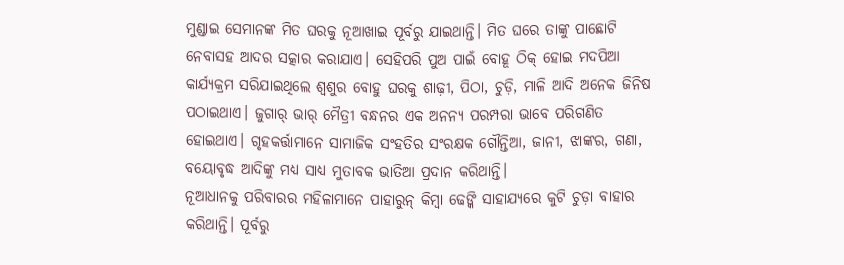ମୁଣ୍ଡାଇ ସେମାନଙ୍କ ମିତ ଘରକୁ ନୂଆଖାଇ ପୂର୍ବରୁ ଯାଇଥାନ୍ତି। ମିତ ଘରେ ତାଙ୍କୁ ପାଛୋଟି ନେବାସହ ଆଦର ସତ୍କାର କରାଯାଏ। ସେହିପରି ପୁଅ ପାଇଁ ବୋହୂ ଠିକ୍ ହୋଇ ମଦପିଆ କାର୍ଯ୍ୟକ୍ରମ ସରିଯାଇଥିଲେ ଶ୍ୱଶୁର ବୋହୁ ଘରକୁ ଶାଢ଼ୀ, ପିଠା, ଚୁଡ଼ି, ମାଳି ଆଦି ଅନେକ ଜିନିଷ ପଠାଇଥାଏ। ଜୁଗାର୍ ଭାର୍ ମୈତ୍ରୀ ବନ୍ଧନର ଏକ ଅନନ୍ୟ ପରମ୍ପରା ଭାବେ ପରିଗଣିତ ହୋଇଥାଏ। ଗୃହକର୍ତ୍ତାମାନେ ସାମାଜିକ ସଂହତିର ସଂରକ୍ଷକ ଗୌନ୍ତିଆ, ଜାନୀ, ଝାଙ୍କର, ଗଣା, ବୟୋବୃଦ୍ଧ ଆଦିଙ୍କୁ ମଧ୍ୟ ସାଧ୍ୟ ମୁତାବକ ଭାତିଆ ପ୍ରଦାନ କରିଥାନ୍ତି।
ନୂଆଧାନକୁ ପରିବାରର ମହିଳାମାନେ ପାହାରୁନ୍ କିମ୍ବା ଢେଙ୍କି ସାହାଯ୍ୟରେ କୁଟି ଚୁଡ଼ା ବାହାର କରିଥାନ୍ତି। ପୂର୍ବରୁ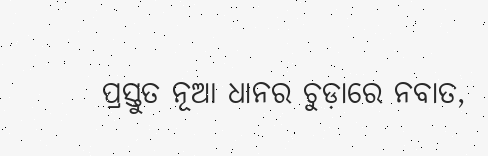ପ୍ରସ୍ତୁତ ନୂଆ ଧାନର ଚୁଡ଼ାରେ ନବାତ,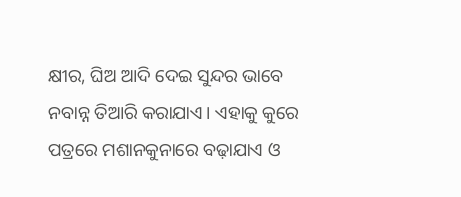କ୍ଷୀର, ଘିଅ ଆଦି ଦେଇ ସୁନ୍ଦର ଭାବେ ନବାନ୍ନ ତିଆରି କରାଯାଏ। ଏହାକୁ କୁରେ ପତ୍ରରେ ମଶାନକୁନାରେ ବଢ଼ାଯାଏ ଓ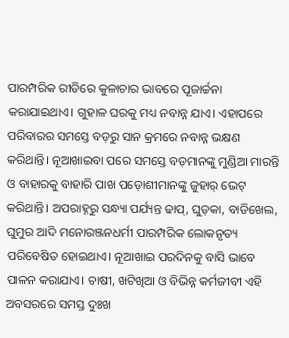ପାରମ୍ପରିକ ରୀତିରେ କୁଳାଚାର ଭାବରେ ପୂଜାର୍ଚ୍ଚନା କରାଯାଇଥାଏ। ଗୁହାଳ ଘରକୁ ମଧ୍ୟ ନବାନ୍ନ ଯାଏ। ଏହାପରେ ପରିବାରର ସମସ୍ତେ ବଡ଼ରୁ ସାନ କ୍ରମରେ ନବାନ୍ନ ଭକ୍ଷଣ କରିଥାନ୍ତି। ନୂଆଖାଇବା ପରେ ସମସ୍ତେ ବଡ଼ମାନଙ୍କୁ ମୁଣ୍ଡିଆ ମାରନ୍ତି ଓ ବାହାରକୁ ବାହାରି ପାଖ ପଡ଼ୋଶୀମାନଙ୍କୁ ଜୁହାର୍ ଭେଟ୍ କରିଥାନ୍ତି। ଅପରାହ୍ନରୁ ସନ୍ଧ୍ୟା ପର୍ଯ୍ୟନ୍ତ ଢାପ୍, ଘୁଡ଼କା, ବାଡିଖେଲ, ଘୁମୁର ଆଦି ମନୋରଞ୍ଜନଧର୍ମୀ ପାରମ୍ପରିକ ଲୋକନୃତ୍ୟ ପରିବେଷିତ ହୋଇଥାଏ। ନୂଆଖାଇ ପରଦିନକୁ ବାସି ଭାବେ ପାଳନ କରାଯାଏ। ଚାଷୀ, ଖଟିଖିଆ ଓ ବିଭିନ୍ନ କର୍ମଜୀବୀ ଏହି ଅବସରରେ ସମସ୍ତ ଦୁଃଖ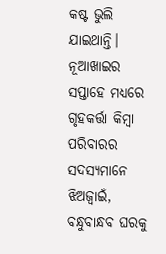କଷ୍ଟ ଭୁଲି ଯାଇଥାନ୍ତି। ନୂଆଖାଇର ସପ୍ତାହେ ମଧ୍ୟରେ ଗୃହକର୍ତ୍ତା କିମ୍ବା ପରିବାରର ସଦସ୍ୟମାନେ ଝିଅଜ୍ୱାଇଁ, ବନ୍ଧୁବାନ୍ଧବ ଘରକୁ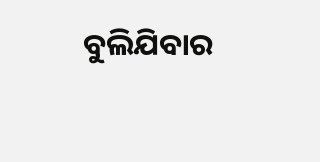ବୁଲିଯିବାର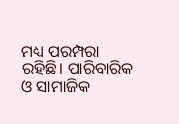ମଧ୍ୟ ପରମ୍ପରା ରହିଛି। ପାରିବାରିକ ଓ ସାମାଜିକ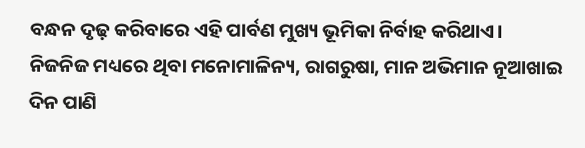ବନ୍ଧନ ଦୃଢ଼ କରିବାରେ ଏହି ପାର୍ବଣ ମୁଖ୍ୟ ଭୂମିକା ନିର୍ବାହ କରିଥାଏ। ନିଜନିଜ ମଧ୍ୟରେ ଥିବା ମନୋମାଳିନ୍ୟ, ରାଗରୁଷା, ମାନ ଅଭିମାନ ନୂଆଖାଇ ଦିନ ପାଣି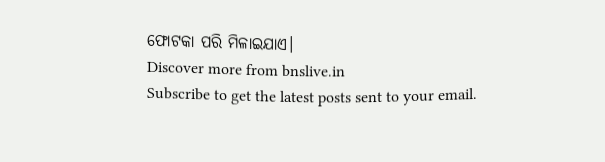ଫୋଟକା ପରି ମିଳାଇଯାଏ।
Discover more from bnslive.in
Subscribe to get the latest posts sent to your email.